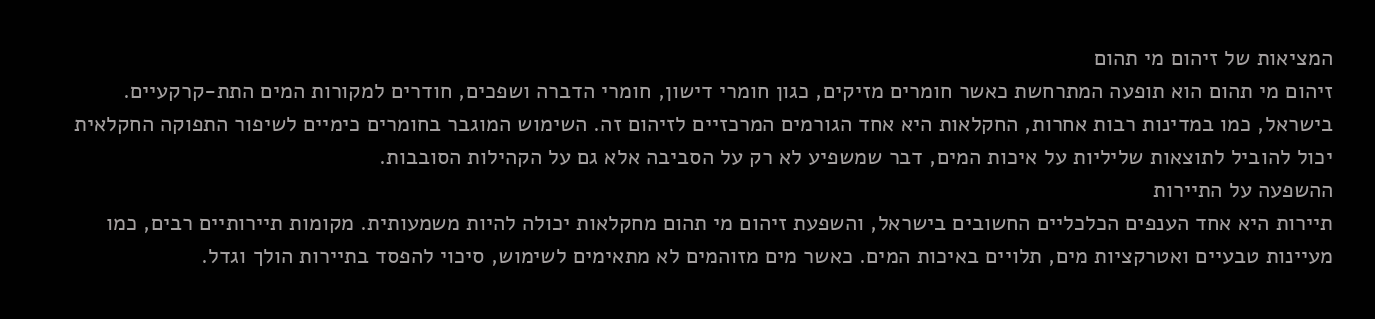המציאות של זיהום מי תהום
זיהום מי תהום הוא תופעה המתרחשת כאשר חומרים מזיקים, כגון חומרי דישון, חומרי הדברה ושפכים, חודרים למקורות המים התת-קרקעיים. בישראל, כמו במדינות רבות אחרות, החקלאות היא אחד הגורמים המרכזיים לזיהום זה. השימוש המוגבר בחומרים כימיים לשיפור התפוקה החקלאית יכול להוביל לתוצאות שליליות על איכות המים, דבר שמשפיע לא רק על הסביבה אלא גם על הקהילות הסובבות.
ההשפעה על התיירות
תיירות היא אחד הענפים הכלכליים החשובים בישראל, והשפעת זיהום מי תהום מחקלאות יכולה להיות משמעותית. מקומות תיירותיים רבים, כמו מעיינות טבעיים ואטרקציות מים, תלויים באיכות המים. כאשר מים מזוהמים לא מתאימים לשימוש, סיכוי להפסד בתיירות הולך וגדל.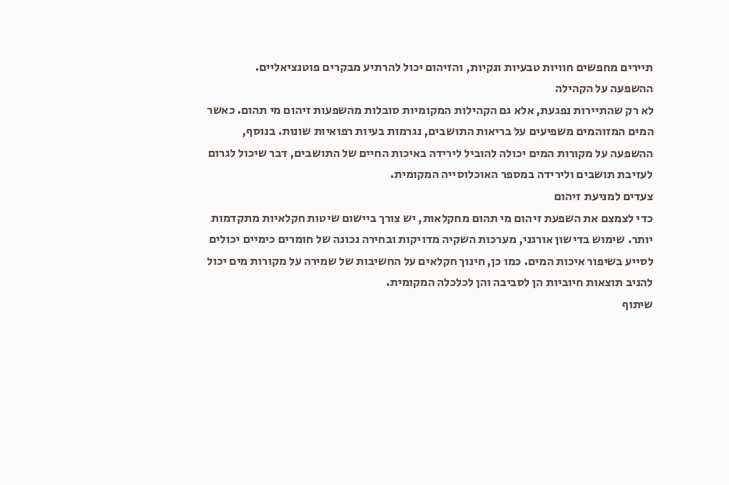תיירים מחפשים חוויות טבעיות ונקיות, והזיהום יכול להרתיע מבקרים פוטנציאליים.
ההשפעה על הקהילה
לא רק שהתיירות נפגעת, אלא גם הקהילות המקומיות סובלות מהשפעות זיהום מי תהום. כאשר המים המזוהמים משפיעים על בריאות התושבים, נגרמות בעיות רפואיות שונות. בנוסף, ההשפעה על מקורות המים יכולה להוביל לירידה באיכות החיים של התושבים, דבר שיכול לגרום לעזיבת תושבים ולירידה במספר האוכלוסייה המקומית.
צעדים למניעת זיהום
כדי לצמצם את השפעת זיהום מי תהום מחקלאות, יש צורך ביישום שיטות חקלאיות מתקדמות יותר. שימוש בדישון אורגני, מערכות השקיה מדויקות ובחירה נכונה של חומרים כימיים יכולים לסייע בשיפור איכות המים. כמו כן, חינוך חקלאים על החשיבות של שמירה על מקורות מים יכול להניב תוצאות חיוביות הן לסביבה והן לכלכלה המקומית.
שיתוף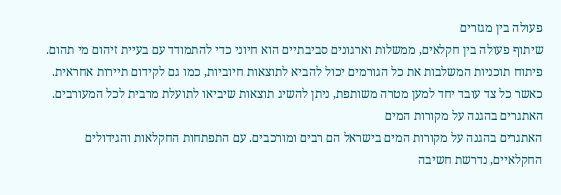פעולה בין מגזרים
שיתוף פעולה בין חקלאים, ממשלות וארגונים סביבתיים הוא חיוני כדי להתמודד עם בעיית זיהום מי תהום. פיתוח תוכניות המשלבות את כל הגורמים יכול להביא לתוצאות חיוביות, כמו גם לקידום תיירות אחראית. כאשר כל צד עובד יחד למען מטרה משותפת, ניתן להשיג תוצאות שיביאו לתועלת מרבית לכל המעורבים.
האתגרים בהגנה על מקורות המים
האתגרים בהגנה על מקורות המים בישראל הם רבים ומורכבים. עם התפתחות החקלאות והגידולים החקלאיים, נדרשת חשיבה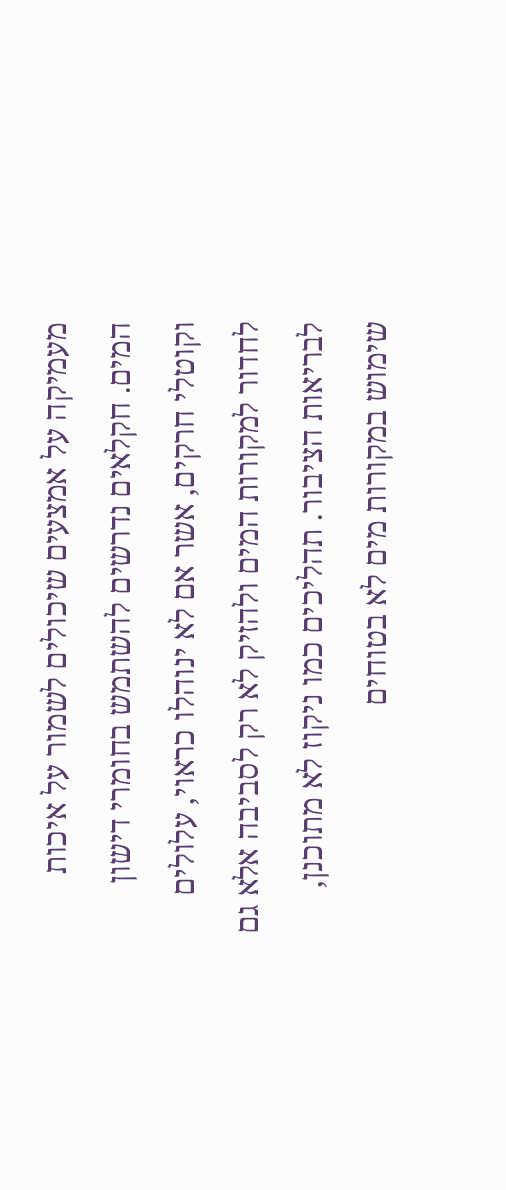מעמיקה על אמצעים שיכולים לשמור על איכות המים. חקלאים נדרשים להשתמש בחומרי דישון וקוטלי חרקים, אשר אם לא ינוהלו כראוי, עלולים לחדור למקורות המים ולהזיק לא רק לסביבה אלא גם לבריאות הציבור. תהליכים כמו ניקוז לא מתוכנן, שימוש במקורות מים לא בטוחים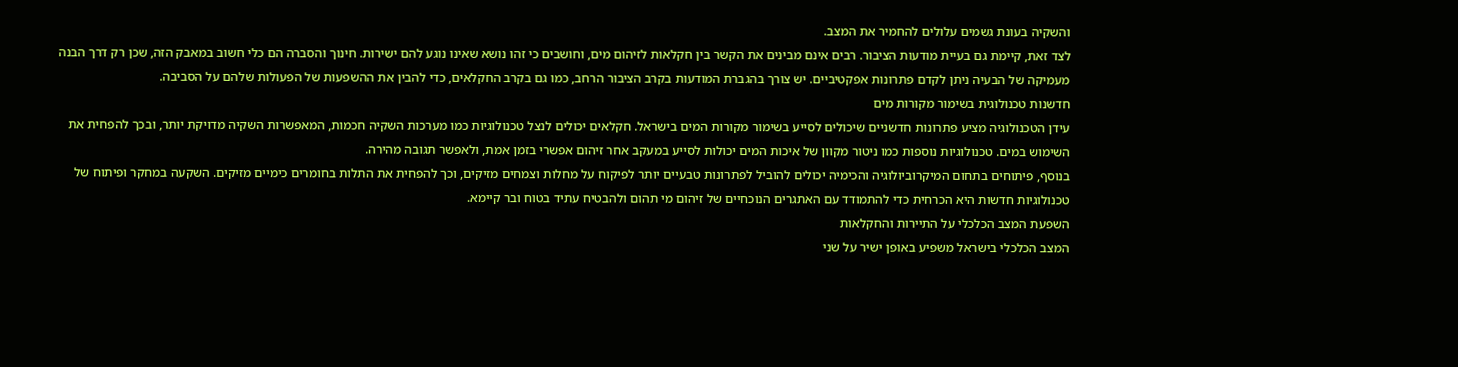והשקיה בעונת גשמים עלולים להחמיר את המצב.
לצד זאת, קיימת גם בעיית מודעות הציבור. רבים אינם מבינים את הקשר בין חקלאות לזיהום מים, וחושבים כי זהו נושא שאינו נוגע להם ישירות. חינוך והסברה הם כלי חשוב במאבק הזה, שכן רק דרך הבנה מעמיקה של הבעיה ניתן לקדם פתרונות אפקטיביים. יש צורך בהגברת המודעות בקרב הציבור הרחב, כמו גם בקרב החקלאים, כדי להבין את ההשפעות של הפעולות שלהם על הסביבה.
חדשנות טכנולוגית בשימור מקורות מים
עידן הטכנולוגיה מציע פתרונות חדשניים שיכולים לסייע בשימור מקורות המים בישראל. חקלאים יכולים לנצל טכנולוגיות כמו מערכות השקיה חכמות, המאפשרות השקיה מדויקת יותר, ובכך להפחית את השימוש במים. טכנולוגיות נוספות כמו ניטור מקוון של איכות המים יכולות לסייע במעקב אחר זיהום אפשרי בזמן אמת, ולאפשר תגובה מהירה.
בנוסף, פיתוחים בתחום המיקרוביולוגיה והכימיה יכולים להוביל לפתרונות טבעיים יותר לפיקוח על מחלות וצמחים מזיקים, וכך להפחית את התלות בחומרים כימיים מזיקים. השקעה במחקר ופיתוח של טכנולוגיות חדשות היא הכרחית כדי להתמודד עם האתגרים הנוכחיים של זיהום מי תהום ולהבטיח עתיד בטוח ובר קיימא.
השפעת המצב הכלכלי על התיירות והחקלאות
המצב הכלכלי בישראל משפיע באופן ישיר על שני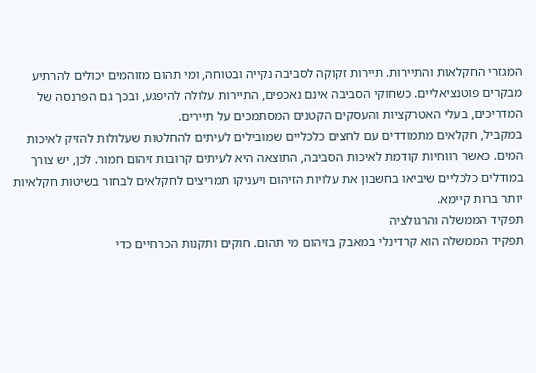המגזרי החקלאות והתיירות. תיירות זקוקה לסביבה נקייה ובטוחה, ומי תהום מזוהמים יכולים להרתיע מבקרים פוטנציאליים. כשחוקי הסביבה אינם נאכפים, התיירות עלולה להיפגע, ובכך גם הפרנסה של המדריכים, בעלי האטרקציות והעסקים הקטנים המסתמכים על תיירים.
במקביל, חקלאים מתמודדים עם לחצים כלכליים שמובילים לעיתים להחלטות שעלולות להזיק לאיכות המים. כאשר רווחיות קודמת לאיכות הסביבה, התוצאה היא לעיתים קרובות זיהום חמור. לכן, יש צורך במודלים כלכליים שיביאו בחשבון את עלויות הזיהום ויעניקו תמריצים לחקלאים לבחור בשיטות חקלאיות יותר ברות קיימא.
תפקיד הממשלה והרגולציה
תפקיד הממשלה הוא קרדינלי במאבק בזיהום מי תהום. חוקים ותקנות הכרחיים כדי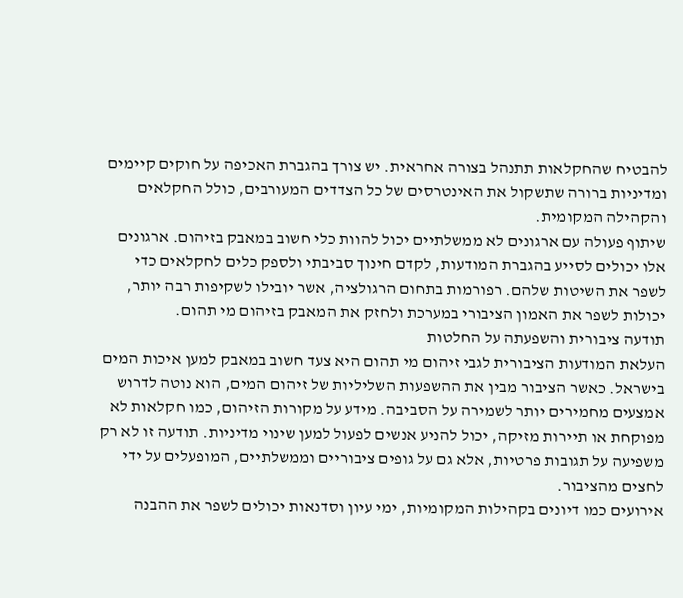להבטיח שהחקלאות תתנהל בצורה אחראית. יש צורך בהגברת האכיפה על חוקים קיימים ומדיניות ברורה שתשקול את האינטרסים של כל הצדדים המעורבים, כולל החקלאים והקהילה המקומית.
שיתוף פעולה עם ארגונים לא ממשלתיים יכול להוות כלי חשוב במאבק בזיהום. ארגונים אלו יכולים לסייע בהגברת המודעות, לקדם חינוך סביבתי ולספק כלים לחקלאים כדי לשפר את השיטות שלהם. רפורמות בתחום הרגולציה, אשר יובילו לשקיפות רבה יותר, יכולות לשפר את האמון הציבורי במערכת ולחזק את המאבק בזיהום מי תהום.
תודעה ציבורית והשפעתה על החלטות
העלאת המודעות הציבורית לגבי זיהום מי תהום היא צעד חשוב במאבק למען איכות המים בישראל. כאשר הציבור מבין את ההשפעות השליליות של זיהום המים, הוא נוטה לדרוש אמצעים מחמירים יותר לשמירה על הסביבה. מידע על מקורות הזיהום, כמו חקלאות לא מפוקחת או תיירות מזיקה, יכול להניע אנשים לפעול למען שינוי מדיניות. תודעה זו לא רק משפיעה על תגובות פרטיות, אלא גם על גופים ציבוריים וממשלתיים, המופעלים על ידי לחצים מהציבור.
אירועים כמו דיונים בקהילות המקומיות, ימי עיון וסדנאות יכולים לשפר את ההבנה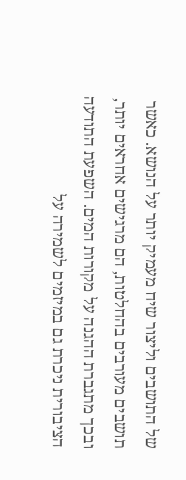של התושבים וליצור שיח מעמיק יותר על הנושא. כאשר תושבים מעורבים בהחלטות, הם מרגישים אחראים יותר, ובכך מתגברת ההגנה על מקורות המים. השפעת התודעה הציבורית ניכרת גם במיזמים לשמירה על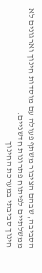הסביבה, שבהם הציבור משתף פעולה עם מוסדות חינוך וארגונים לא ממשלתיים לפיתוח פתרונות חדשניים.
חינוך סביבתי במערכת החינוך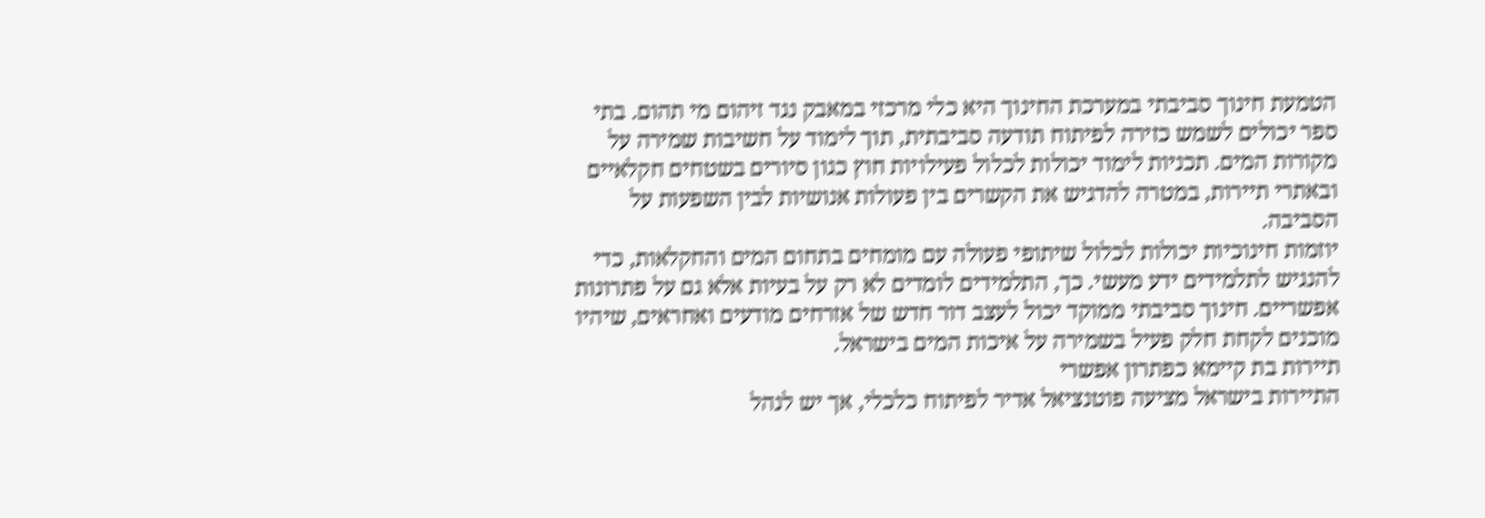הטמעת חינוך סביבתי במערכת החינוך היא כלי מרכזי במאבק נגד זיהום מי תהום. בתי ספר יכולים לשמש כזירה לפיתוח תודעה סביבתית, תוך לימוד על חשיבות שמירה על מקורות המים. תכניות לימוד יכולות לכלול פעילויות חוץ כגון סיורים בשטחים חקלאיים ובאתרי תיירות, במטרה להדגיש את הקשרים בין פעולות אנושיות לבין השפעות על הסביבה.
יוזמות חינוכיות יכולות לכלול שיתופי פעולה עם מומחים בתחום המים והחקלאות, כדי להנגיש לתלמידים ידע מעשי. כך, התלמידים לומדים לא רק על בעיות אלא גם על פתרונות אפשריים. חינוך סביבתי ממוקד יכול לעצב דור חדש של אזרחים מודעים ואחראים, שיהיו מוכנים לקחת חלק פעיל בשמירה על איכות המים בישראל.
תיירות בת קיימא כפתרון אפשרי
התיירות בישראל מציעה פוטנציאל אדיר לפיתוח כלכלי, אך יש לנהל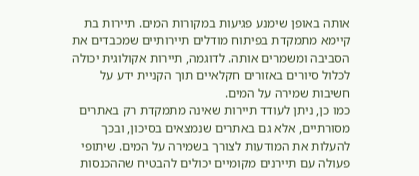אותה באופן שימנע פגיעות במקורות המים. תיירות בת קיימא מתמקדת בפיתוח מודלים תיירותיים שמכבדים את הסביבה ומשמרים אותה. לדוגמה, תיירות אקולוגית יכולה לכלול סיורים באזורים חקלאיים תוך הקניית ידע על חשיבות שמירה על המים.
כמו כן, ניתן לעודד תיירות שאינה מתמקדת רק באתרים מסורתיים, אלא גם באתרים שנמצאים בסיכון, ובכך להעלות את המודעות לצורך בשמירה על המים. שיתופי פעולה עם תיירנים מקומיים יכולים להבטיח שההכנסות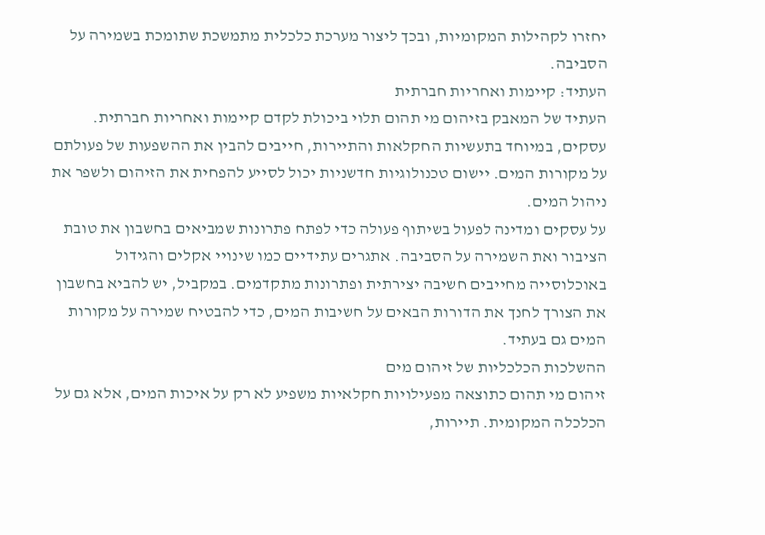יחזרו לקהילות המקומיות, ובכך ליצור מערכת כלכלית מתמשכת שתומכת בשמירה על הסביבה.
העתיד: קיימות ואחריות חברתית
העתיד של המאבק בזיהום מי תהום תלוי ביכולת לקדם קיימות ואחריות חברתית. עסקים, במיוחד בתעשיות החקלאות והתיירות, חייבים להבין את ההשפעות של פעולתם על מקורות המים. יישום טכנולוגיות חדשניות יכול לסייע להפחית את הזיהום ולשפר את ניהול המים.
על עסקים ומדינה לפעול בשיתוף פעולה כדי לפתח פתרונות שמביאים בחשבון את טובת הציבור ואת השמירה על הסביבה. אתגרים עתידיים כמו שינויי אקלים והגידול באוכלוסייה מחייבים חשיבה יצירתית ופתרונות מתקדמים. במקביל, יש להביא בחשבון את הצורך לחנך את הדורות הבאים על חשיבות המים, כדי להבטיח שמירה על מקורות המים גם בעתיד.
ההשלכות הכלכליות של זיהום מים
זיהום מי תהום כתוצאה מפעילויות חקלאיות משפיע לא רק על איכות המים, אלא גם על הכלכלה המקומית. תיירות,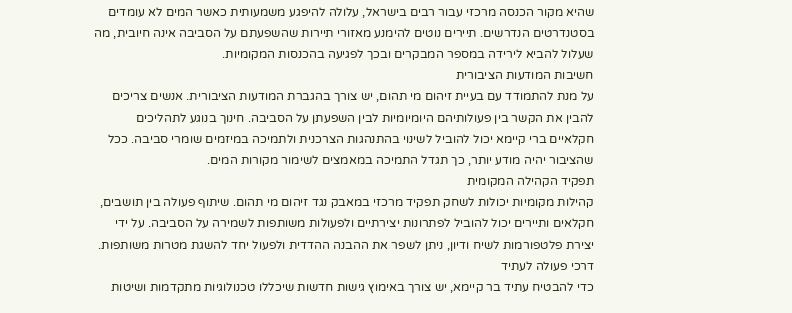שהיא מקור הכנסה מרכזי עבור רבים בישראל, עלולה להיפגע משמעותית כאשר המים לא עומדים בסטנדרטים הנדרשים. תיירים נוטים להימנע מאזורי תיירות שהשפעתם על הסביבה אינה חיובית, מה שעלול להביא לירידה במספר המבקרים ובכך לפגיעה בהכנסות המקומיות.
חשיבות המודעות הציבורית
על מנת להתמודד עם בעיית זיהום מי תהום, יש צורך בהגברת המודעות הציבורית. אנשים צריכים להבין את הקשר בין פעולותיהם היומיומיות לבין השפעתן על הסביבה. חינוך בנוגע לתהליכים חקלאיים ברי קיימא יכול להוביל לשינוי בהתנהגות הצרכנית ולתמיכה במיזמים שומרי סביבה. ככל שהציבור יהיה מודע יותר, כך תגדל התמיכה במאמצים לשימור מקורות המים.
תפקיד הקהילה המקומית
קהילות מקומיות יכולות לשחק תפקיד מרכזי במאבק נגד זיהום מי תהום. שיתוף פעולה בין תושבים, חקלאים ותיירים יכול להוביל לפתרונות יצירתיים ולפעולות משותפות לשמירה על הסביבה. על ידי יצירת פלטפורמות לשיח ודיון, ניתן לשפר את ההבנה ההדדית ולפעול יחד להשגת מטרות משותפות.
דרכי פעולה לעתיד
כדי להבטיח עתיד בר קיימא, יש צורך באימוץ גישות חדשות שיכללו טכנולוגיות מתקדמות ושיטות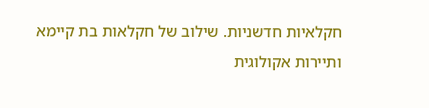חקלאיות חדשניות. שילוב של חקלאות בת קיימא ותיירות אקולוגית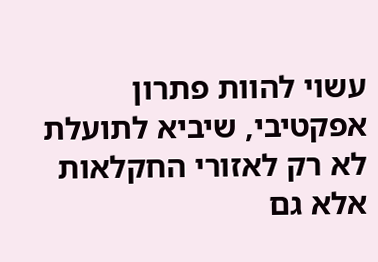עשוי להוות פתרון אפקטיבי, שיביא לתועלת לא רק לאזורי החקלאות אלא גם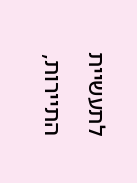לתעשיית התיירות,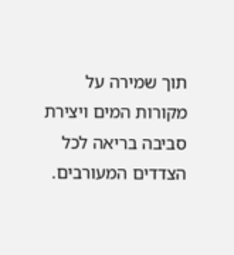תוך שמירה על מקורות המים ויצירת סביבה בריאה לכל הצדדים המעורבים.